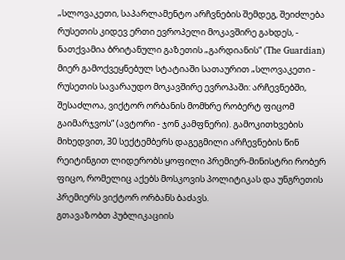„სლოვაკეთი, საპარლამენტო არჩვნების შემდეგ, შეიძლება რუსეთის კიდევ ერთი ევროპელი მოკავშირე გახდეს, - ნათქვამია ბრიტანული გაზეთის „გარდიანის“ (The Guardian) მიერ გამოქვეყნებულ სტატიაში სათაურით „სლოვაკეთი - რუსეთის სავარაუდო მოკავშირე ევროპაში: არჩევნებში, შესაძლოა, ვიქტორ ორბანის მომხრე რობერტ ფიცომ გაიმარჯვოს“ (ავტორი - ჯონ კამფნერი). გამოკითხვების მიხედვით, 30 სექტემბერს დაგეგმილი არჩევნების წინ რეიტინგით ლიდერობს ყოფილი პრემიერ-მინისტრი რობერ ფიცო, რომელიც აქებს მოსკოვის პოლიტიკას და უნგრეთის პრემიერს ვიქტორ ორბანს ბაძავს.
გთავაზობთ პუბლიკაციის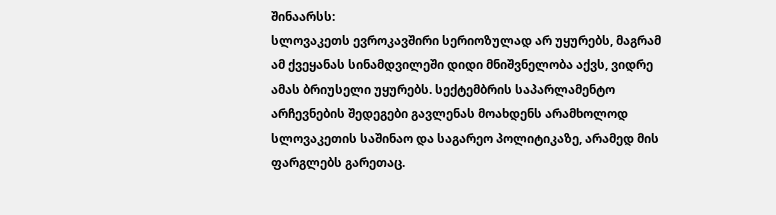შინაარსს:
სლოვაკეთს ევროკავშირი სერიოზულად არ უყურებს, მაგრამ ამ ქვეყანას სინამდვილეში დიდი მნიშვნელობა აქვს, ვიდრე ამას ბრიუსელი უყურებს. სექტემბრის საპარლამენტო არჩევნების შედეგები გავლენას მოახდენს არამხოლოდ სლოვაკეთის საშინაო და საგარეო პოლიტიკაზე, არამედ მის ფარგლებს გარეთაც.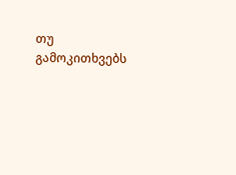თუ გამოკითხვებს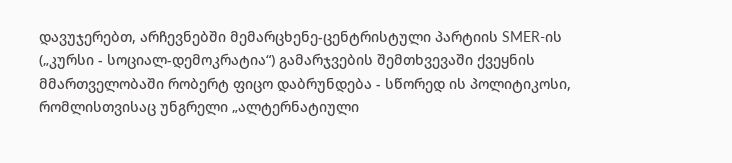დავუჯერებთ, არჩევნებში მემარცხენე-ცენტრისტული პარტიის SMER-ის („კურსი - სოციალ-დემოკრატია“) გამარჯვების შემთხვევაში ქვეყნის მმართველობაში რობერტ ფიცო დაბრუნდება - სწორედ ის პოლიტიკოსი, რომლისთვისაც უნგრელი „ალტერნატიული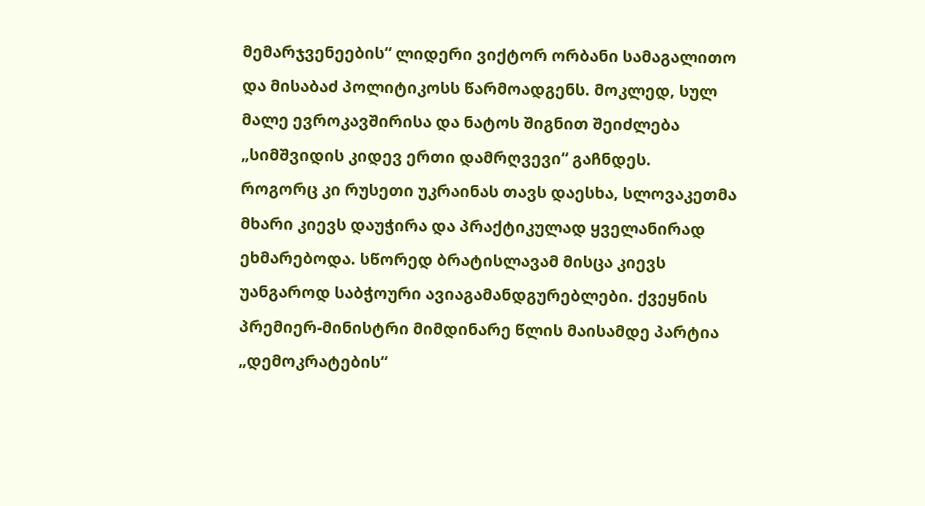მემარჯვენეების“ ლიდერი ვიქტორ ორბანი სამაგალითო და მისაბაძ პოლიტიკოსს წარმოადგენს. მოკლედ, სულ მალე ევროკავშირისა და ნატოს შიგნით შეიძლება „სიმშვიდის კიდევ ერთი დამრღვევი“ გაჩნდეს.
როგორც კი რუსეთი უკრაინას თავს დაესხა, სლოვაკეთმა მხარი კიევს დაუჭირა და პრაქტიკულად ყველანირად ეხმარებოდა. სწორედ ბრატისლავამ მისცა კიევს უანგაროდ საბჭოური ავიაგამანდგურებლები. ქვეყნის პრემიერ-მინისტრი მიმდინარე წლის მაისამდე პარტია „დემოკრატების“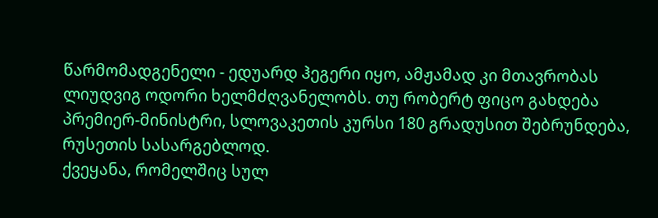წარმომადგენელი - ედუარდ ჰეგერი იყო, ამჟამად კი მთავრობას ლიუდვიგ ოდორი ხელმძღვანელობს. თუ რობერტ ფიცო გახდება პრემიერ-მინისტრი, სლოვაკეთის კურსი 180 გრადუსით შებრუნდება, რუსეთის სასარგებლოდ.
ქვეყანა, რომელშიც სულ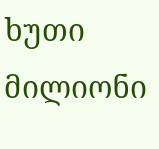ხუთი მილიონი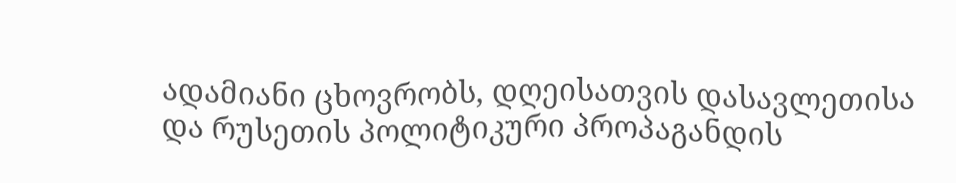ადამიანი ცხოვრობს, დღეისათვის დასავლეთისა და რუსეთის პოლიტიკური პროპაგანდის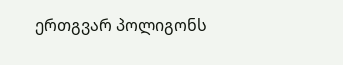ერთგვარ პოლიგონს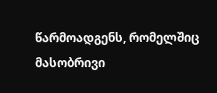წარმოადგენს, რომელშიც მასობრივი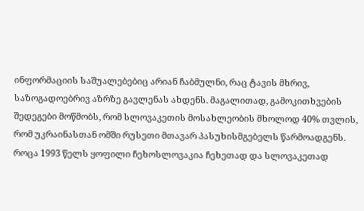ინფორმაციის საშუალებებიც არიან ჩაბმულნი, რაც ტავის მხრივ, საზოგადოებრივ აზრზე გავლენას ახდენს. მაგალითად, გამოკითხვების შედეგები მოწმობს, რომ სლოვაკეთის მოსახლეობის მხოლოდ 40% თვლის, რომ უკრაინასთან ომში რუსეთი მთავარ პასუხისმგებელს წარმოადგენს.
როცა 1993 წელს ყოფილი ჩეხოსლოვაკია ჩეხეთად და სლოვაკეთად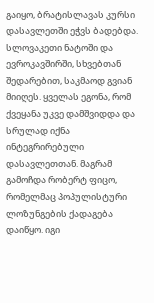გაიყო, ბრატისლავას კურსი დასავლეთში ეჭვს ბადებდა. სლოვაკეთი ნატოში და ევროკავშირში, სხვებთან შედარებით, საკმაოდ გვიან მიიღეს. ყველას ეგონა, რომ ქვეყანა უკვე დამშვიდდა და სრულად იქნა ინტეგრირებული დასავლეთთან. მაგრამ გამოჩდა რობერტ ფიცო, რომელმაც პოპულისტური ლოზუნგების ქადაგება დაიწყო. იგი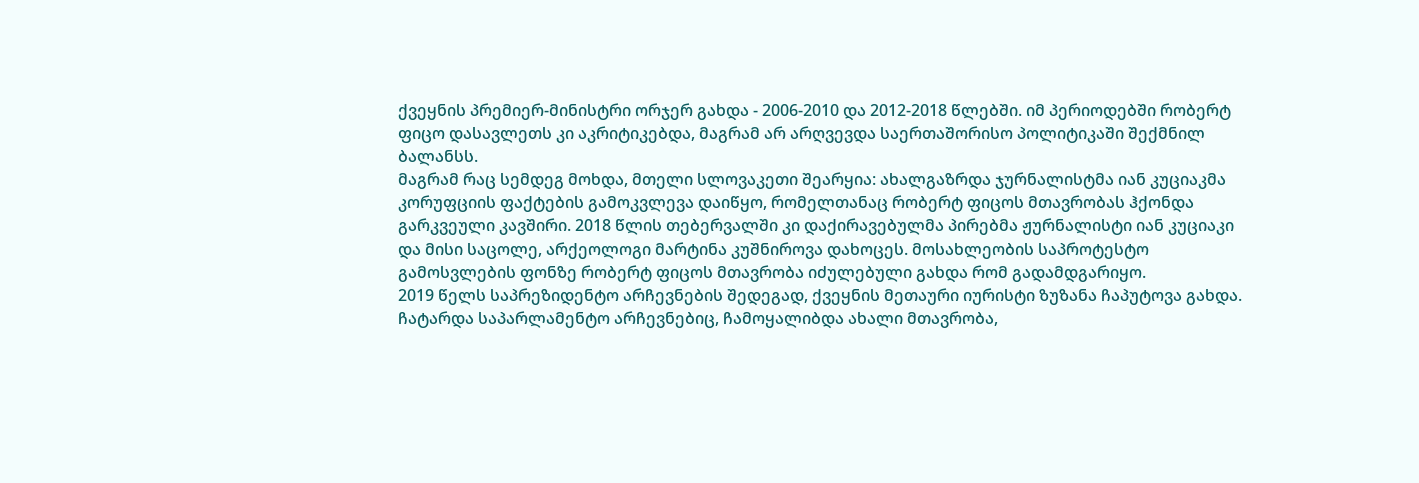ქვეყნის პრემიერ-მინისტრი ორჯერ გახდა - 2006-2010 და 2012-2018 წლებში. იმ პერიოდებში რობერტ ფიცო დასავლეთს კი აკრიტიკებდა, მაგრამ არ არღვევდა საერთაშორისო პოლიტიკაში შექმნილ ბალანსს.
მაგრამ რაც სემდეგ მოხდა, მთელი სლოვაკეთი შეარყია: ახალგაზრდა ჯურნალისტმა იან კუციაკმა კორუფციის ფაქტების გამოკვლევა დაიწყო, რომელთანაც რობერტ ფიცოს მთავრობას ჰქონდა გარკვეული კავშირი. 2018 წლის თებერვალში კი დაქირავებულმა პირებმა ჟურნალისტი იან კუციაკი და მისი საცოლე, არქეოლოგი მარტინა კუშნიროვა დახოცეს. მოსახლეობის საპროტესტო გამოსვლების ფონზე რობერტ ფიცოს მთავრობა იძულებული გახდა რომ გადამდგარიყო.
2019 წელს საპრეზიდენტო არჩევნების შედეგად, ქვეყნის მეთაური იურისტი ზუზანა ჩაპუტოვა გახდა. ჩატარდა საპარლამენტო არჩევნებიც, ჩამოყალიბდა ახალი მთავრობა,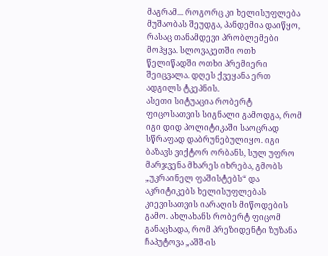მაგრამ... როგორც კი ხელისუფლება მუშაობას შეუდგა, პანდემია დაიწყო, რასაც თანამდევი პრობლემები მოჰყვა. სლოვაკეთში ოთხ წელიწადში ოთხი პრემიერი შეიცვალა. დღეს ქვეყანა ერთ ადგილს ტკეპნის.
ასეთი სიტუაცია რობერტ ფიცოსათვის სიგნალი გამოდგა, რომ იგი დიდ პოლიტიკაში საოცრად სწრაფად დაბრუნებულიყო. იგი ბაზავს ვიქტორ ორბანს, სულ უფრო მარჯვენა მხარეს იხრება, გმობს „უკრაინელ ფაშისტებს“ და აკრიტიკებს ხელისუფლებას კიევისათვის იარაღის მიწოდების გამო. ახლახანს რობერტ ფიცომ განაცხადა, რომ პრეზიდენტი ზუზანა ჩაპუტოვა „აშშ-ის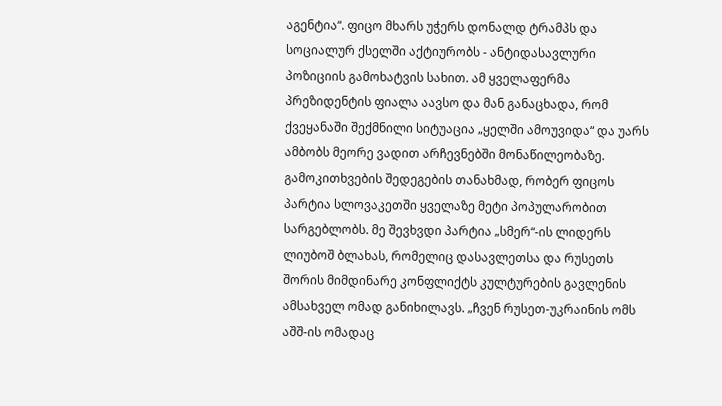აგენტია“. ფიცო მხარს უჭერს დონალდ ტრამპს და სოციალურ ქსელში აქტიურობს - ანტიდასავლური პოზიციის გამოხატვის სახით. ამ ყველაფერმა პრეზიდენტის ფიალა აავსო და მან განაცხადა, რომ ქვეყანაში შექმნილი სიტუაცია „ყელში ამოუვიდა“ და უარს ამბობს მეორე ვადით არჩევნებში მონაწილეობაზე.
გამოკითხვების შედეგების თანახმად, რობერ ფიცოს პარტია სლოვაკეთში ყველაზე მეტი პოპულარობით სარგებლობს. მე შევხვდი პარტია „სმერ“-ის ლიდერს ლიუბოშ ბლახას, რომელიც დასავლეთსა და რუსეთს შორის მიმდინარე კონფლიქტს კულტურების გავლენის ამსახველ ომად განიხილავს. „ჩვენ რუსეთ-უკრაინის ომს აშშ-ის ომადაც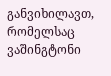განვიხილავთ, რომელსაც ვაშინგტონი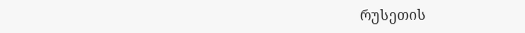რუსეთის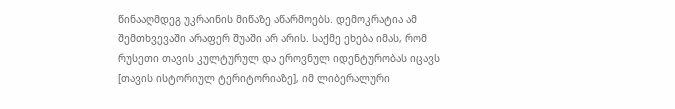წინააღმდეგ უკრაინის მიწაზე აწარმოებს. დემოკრატია ამ შემთხვევაში არაფერ შუაში არ არის. საქმე ეხება იმას, რომ რუსეთი თავის კულტურულ და ეროვნულ იდენტურობას იცავს [თავის ისტორიულ ტერიტორიაზე], იმ ლიბერალური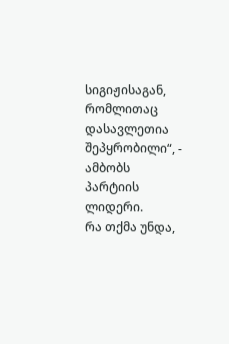სიგიჟისაგან, რომლითაც დასავლეთია შეპყრობილი“, - ამბობს პარტიის ლიდერი.
რა თქმა უნდა,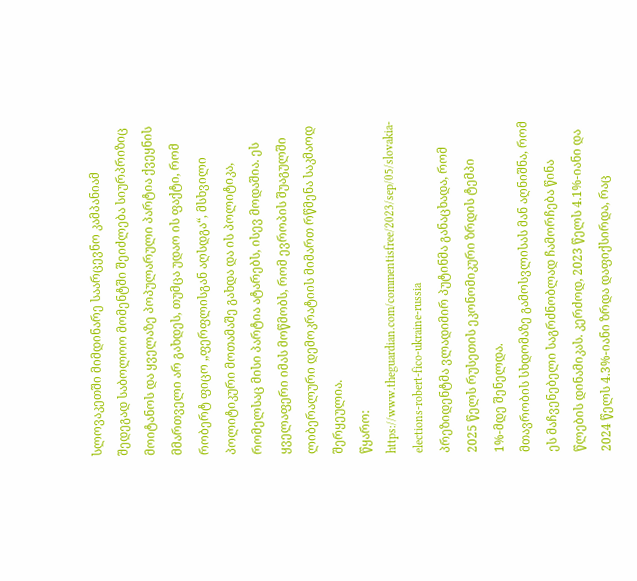სლოვაკეთში მიმდინარე საარცევნო კამპანიამ შედეგად საბოლოო მომენტში შეიძლება სიურპრიზიც მოიტანოს და ყველაზე პოპულარული პარტია ქვეყნის მმართველი არ გახდეს, თუმცა უდაო ის ფაქტი, რომ რობერტ ფიცო „ფერფლისგან აღსდგა“, მსხვილი პოლიტიკური მოთამაშე გახდა და ის პოლიტიკა, რომელსაც მისი პარტია ატარებს, ისევ მოდაშია. ეს ყველაფერი იმას მოწმობს, რომ ევროპის შუაგულში ლიბერალური დემოკრატიის მიმართ რწმენა საკმაოდ შერყეულია.
წყარო: https://www.theguardian.com/commentisfree/2023/sep/05/slovakia-elections-robert-fico-ukraine-russia
პრეზიდენტმა ვლადიმირ პუტინმა განაცხადა, რომ 2025 წელს რუსეთის ეკონომიკური ზრდის ტემპი 1%-მდე შენელდა.
მთავრობის სხდომაზე გამოსვლისას მან აღნიშნა, რომ ეს მაჩვენებელი საგრძნობლად ჩამორჩება წინა წლების დინამიკას. კერძოდ, 2023 წელს 4.1%-იანი და 2024 წელს 4.3%-იანი ზრდა დაფიქსირდა, რაც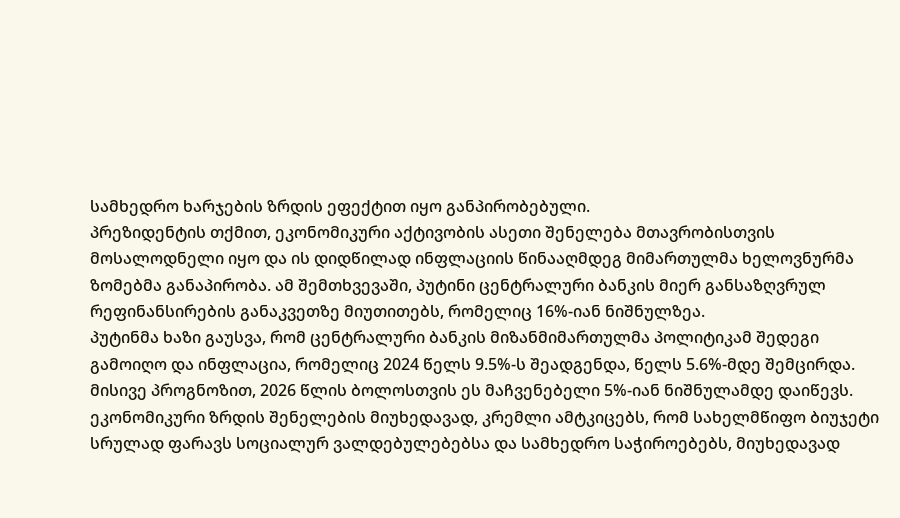სამხედრო ხარჯების ზრდის ეფექტით იყო განპირობებული.
პრეზიდენტის თქმით, ეკონომიკური აქტივობის ასეთი შენელება მთავრობისთვის მოსალოდნელი იყო და ის დიდწილად ინფლაციის წინააღმდეგ მიმართულმა ხელოვნურმა ზომებმა განაპირობა. ამ შემთხვევაში, პუტინი ცენტრალური ბანკის მიერ განსაზღვრულ რეფინანსირების განაკვეთზე მიუთითებს, რომელიც 16%-იან ნიშნულზეა.
პუტინმა ხაზი გაუსვა, რომ ცენტრალური ბანკის მიზანმიმართულმა პოლიტიკამ შედეგი გამოიღო და ინფლაცია, რომელიც 2024 წელს 9.5%-ს შეადგენდა, წელს 5.6%-მდე შემცირდა. მისივე პროგნოზით, 2026 წლის ბოლოსთვის ეს მაჩვენებელი 5%-იან ნიშნულამდე დაიწევს.
ეკონომიკური ზრდის შენელების მიუხედავად, კრემლი ამტკიცებს, რომ სახელმწიფო ბიუჯეტი სრულად ფარავს სოციალურ ვალდებულებებსა და სამხედრო საჭიროებებს, მიუხედავად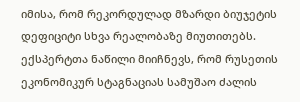იმისა, რომ რეკორდულად მზარდი ბიუჯეტის დეფიციტი სხვა რეალობაზე მიუთითებს.
ექსპერტთა ნაწილი მიიჩნევს, რომ რუსეთის ეკონომიკურ სტაგნაციას სამუშაო ძალის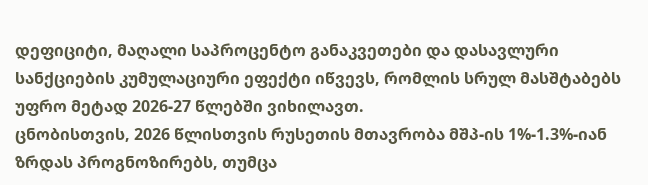დეფიციტი, მაღალი საპროცენტო განაკვეთები და დასავლური სანქციების კუმულაციური ეფექტი იწვევს, რომლის სრულ მასშტაბებს უფრო მეტად 2026-27 წლებში ვიხილავთ.
ცნობისთვის, 2026 წლისთვის რუსეთის მთავრობა მშპ-ის 1%-1.3%-იან ზრდას პროგნოზირებს, თუმცა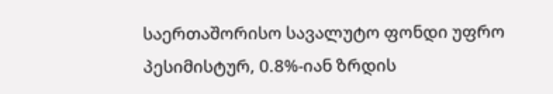საერთაშორისო სავალუტო ფონდი უფრო პესიმისტურ, 0.8%-იან ზრდის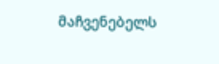მაჩვენებელს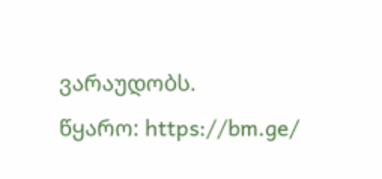ვარაუდობს.
წყარო: https://bm.ge/